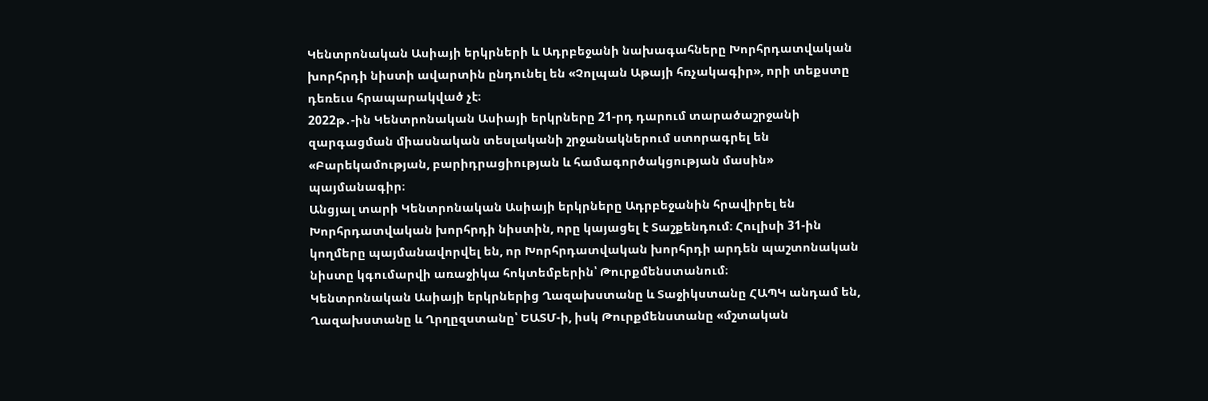Կենտրոնական Ասիայի երկրների և Ադրբեջանի նախագահները Խորհրդատվական խորհրդի նիստի ավարտին ընդունել են «Չոլպան Աթայի հռչակագիր», որի տեքստը դեռեւս հրապարակված չէ։
2022թ․-ին Կենտրոնական Ասիայի երկրները 21-րդ դարում տարածաշրջանի զարգացման միասնական տեսլականի շրջանակներում ստորագրել են «Բարեկամության, բարիդրացիության և համագործակցության մասին» պայմանագիր։
Անցյալ տարի Կենտրոնական Ասիայի երկրները Ադրբեջանին հրավիրել են Խորհրդատվական խորհրդի նիստին, որը կայացել է Տաշքենդում։ Հուլիսի 31-ին կողմերը պայմանավորվել են, որ Խորհրդատվական խորհրդի արդեն պաշտոնական նիստը կգումարվի առաջիկա հոկտեմբերին՝ Թուրքմենստանում։
Կենտրոնական Ասիայի երկրներից Ղազախստանը և Տաջիկստանը ՀԱՊԿ անդամ են, Ղազախստանը և Ղրղըզստանը՝ ԵԱՏՄ-ի, իսկ Թուրքմենստանը «մշտական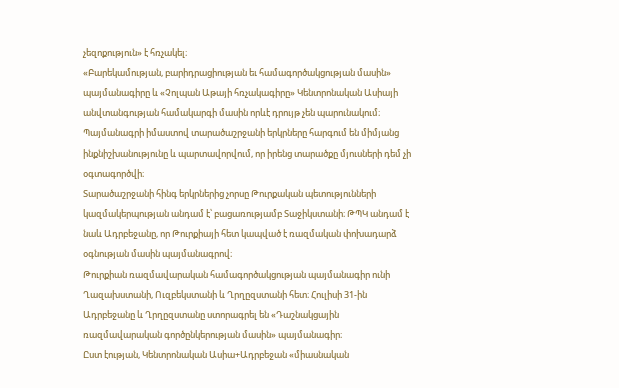չեզոքություն» է հռչակել։
«Բարեկամության, բարիդրացիության եւ համագործակցության մասին» պայմանագիրը և «Չոլպան Աթայի հռչակագիրը» Կենտրոնական Ասիայի անվտանգության համակարգի մասին որևէ դրույթ չեն պարունակում։
Պայմանագրի իմաստով տարածաշրջանի երկրները հարգում են միմյանց ինքնիշխանությունը և պարտավորվում, որ իրենց տարածքը մյուսների դեմ չի օգտագործվի։
Տարածաշրջանի հինգ երկրներից չորսը Թուրքական պետությունների կազմակերպության անդամ է՝ բացառությամբ Տաջիկստանի։ ԹՊԿ անդամ է նաև Ադրբեջանը, որ Թուրքիայի հետ կապված է ռազմական փոխադարձ օգնության մասին պայմանագրով։
Թուրքիան ռազմավարական համագործակցության պայմանագիր ունի Ղազախստանի, Ուզբեկստանի և Ղրղըզստանի հետ։ Հուլիսի 31-ին Ադրբեջանը և Ղրղըզստանը ստորագրել են «Դաշնակցային ռազմավարական գործընկերության մասին» պայմանագիր։
Ըստ էության, Կենտրոնական Ասիա+Ադրբեջան «միասնական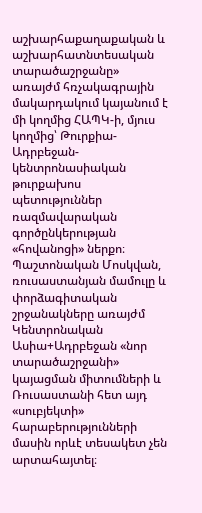աշխարհաքաղաքական և աշխարհատնտեսական տարածաշրջանը» առայժմ հռչակագրային մակարդակում կայանում է մի կողմից ՀԱՊԿ-ի, մյուս կողմից՝ Թուրքիա-Ադրբեջան-կենտրոնասիական թուրքախոս պետություններ ռազմավարական գործընկերության «հովանոցի» ներքո։
Պաշտոնական Մոսկվան, ռուսաստանյան մամուլը և փորձագիտական շրջանակները առայժմ Կենտրոնական Ասիա+Ադրբեջան «նոր տարածաշրջանի» կայացման միտումների և Ռուսաստանի հետ այդ «սուբյեկտի» հարաբերությունների մասին որևէ տեսակետ չեն արտահայտել։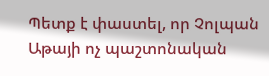Պետք է փաստել, որ Չոլպան Աթայի ոչ պաշտոնական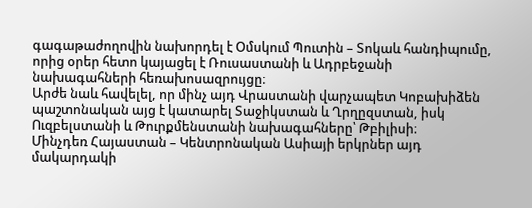գագաթաժողովին նախորդել է Օմսկում Պուտին – Տոկաև հանդիպումը, որից օրեր հետո կայացել է Ռուսաստանի և Ադրբեջանի նախագահների հեռախոսազրույցը։
Արժե նաև հավելել, որ մինչ այդ Վրաստանի վարչապետ Կոբախիձեն պաշտոնական այց է կատարել Տաջիկստան և Ղրղըզստան, իսկ Ուզբելստանի և Թուրքմենստանի նախագահները՝ Թբիլիսի։
Մինչդեռ Հայաստան – Կենտրոնական Ասիայի երկրներ այդ մակարդակի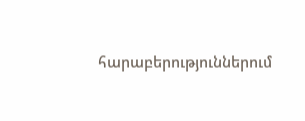հարաբերություններում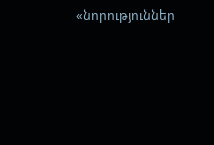«նորություններ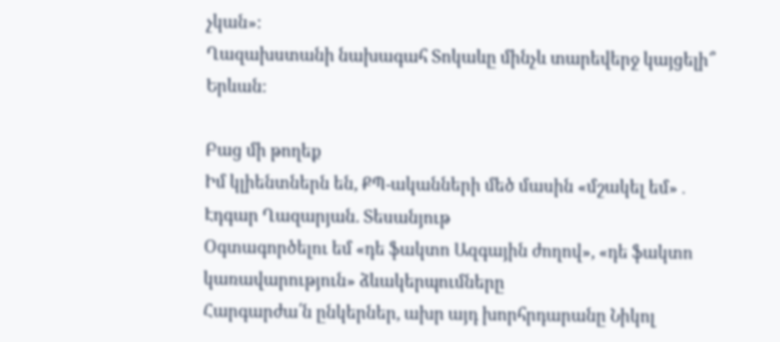չկան»։
Ղազախստանի նախագահ Տոկաևը մինչև տարեվերջ կայցելի՞ Երևան։

Բաց մի թողեք
Իմ կլիենտներն են, ՔՊ-ականների մեծ մասին «մշակել եմ»․ Էդգար Ղազարյան. Տեսանյութ
Օգտագործելու եմ «դե ֆակտո Ազգային ժողով», «դե ֆակտո կառավարություն» ձևակերպումները
Հարգարժա՛ն ընկերներ, ախր այդ խորհրդարանը Նիկոլ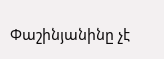Փաշինյանինը չէ